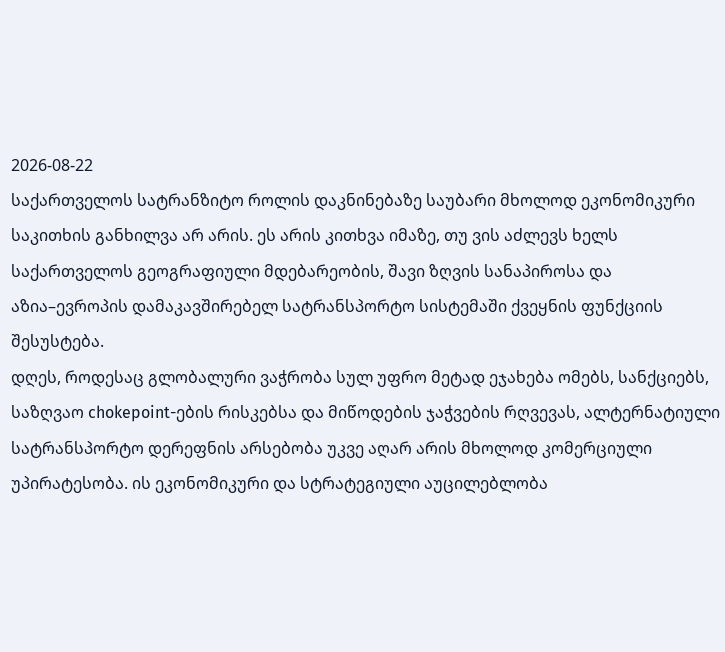2026-08-22
საქართველოს სატრანზიტო როლის დაკნინებაზე საუბარი მხოლოდ ეკონომიკური საკითხის განხილვა არ არის. ეს არის კითხვა იმაზე, თუ ვის აძლევს ხელს საქართველოს გეოგრაფიული მდებარეობის, შავი ზღვის სანაპიროსა და აზია–ევროპის დამაკავშირებელ სატრანსპორტო სისტემაში ქვეყნის ფუნქციის შესუსტება.
დღეს, როდესაც გლობალური ვაჭრობა სულ უფრო მეტად ეჯახება ომებს, სანქციებს, საზღვაო chokepoint-ების რისკებსა და მიწოდების ჯაჭვების რღვევას, ალტერნატიული სატრანსპორტო დერეფნის არსებობა უკვე აღარ არის მხოლოდ კომერციული უპირატესობა. ის ეკონომიკური და სტრატეგიული აუცილებლობა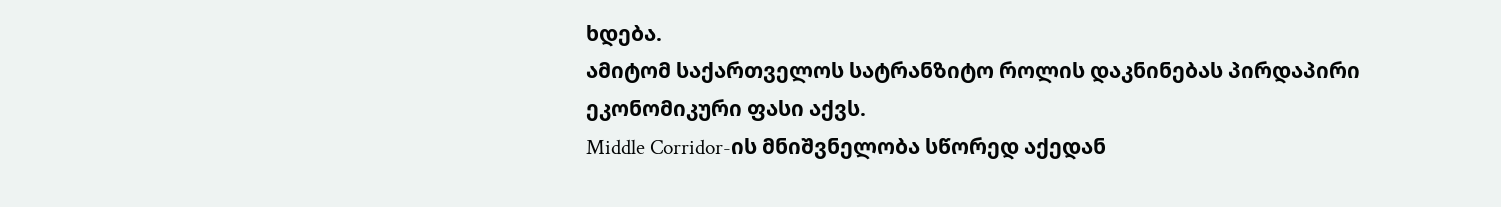ხდება.
ამიტომ საქართველოს სატრანზიტო როლის დაკნინებას პირდაპირი ეკონომიკური ფასი აქვს.
Middle Corridor-ის მნიშვნელობა სწორედ აქედან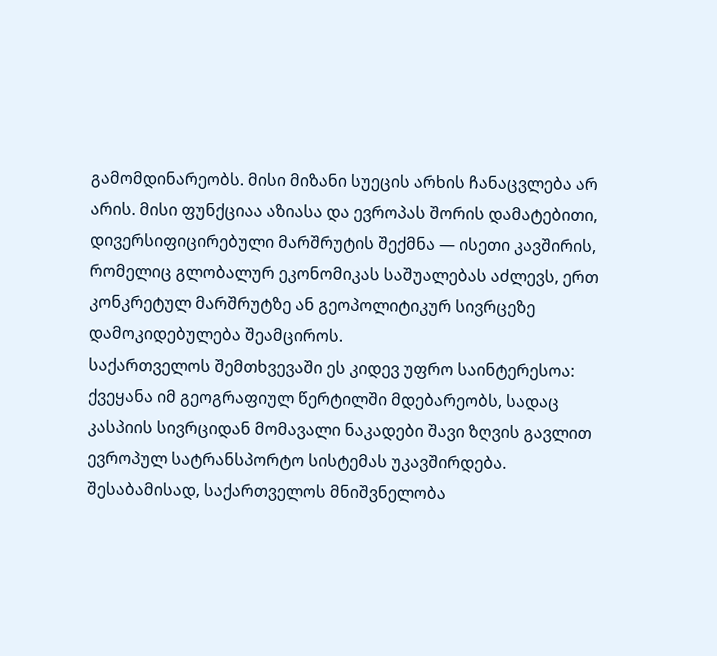გამომდინარეობს. მისი მიზანი სუეცის არხის ჩანაცვლება არ არის. მისი ფუნქციაა აზიასა და ევროპას შორის დამატებითი, დივერსიფიცირებული მარშრუტის შექმნა — ისეთი კავშირის, რომელიც გლობალურ ეკონომიკას საშუალებას აძლევს, ერთ კონკრეტულ მარშრუტზე ან გეოპოლიტიკურ სივრცეზე დამოკიდებულება შეამციროს.
საქართველოს შემთხვევაში ეს კიდევ უფრო საინტერესოა: ქვეყანა იმ გეოგრაფიულ წერტილში მდებარეობს, სადაც კასპიის სივრციდან მომავალი ნაკადები შავი ზღვის გავლით ევროპულ სატრანსპორტო სისტემას უკავშირდება. შესაბამისად, საქართველოს მნიშვნელობა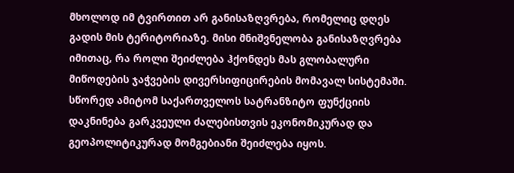მხოლოდ იმ ტვირთით არ განისაზღვრება, რომელიც დღეს გადის მის ტერიტორიაზე. მისი მნიშვნელობა განისაზღვრება იმითაც, რა როლი შეიძლება ჰქონდეს მას გლობალური მიწოდების ჯაჭვების დივერსიფიცირების მომავალ სისტემაში.
სწორედ ამიტომ საქართველოს სატრანზიტო ფუნქციის დაკნინება გარკვეული ძალებისთვის ეკონომიკურად და გეოპოლიტიკურად მომგებიანი შეიძლება იყოს.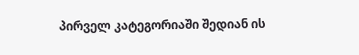პირველ კატეგორიაში შედიან ის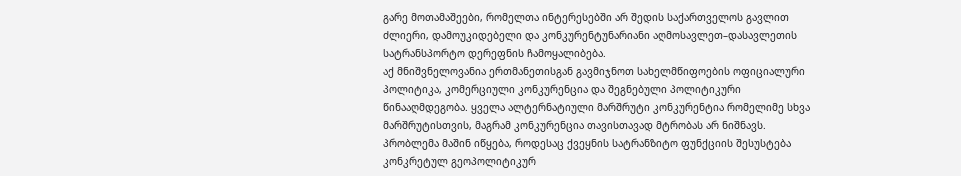გარე მოთამაშეები, რომელთა ინტერესებში არ შედის საქართველოს გავლით ძლიერი, დამოუკიდებელი და კონკურენტუნარიანი აღმოსავლეთ–დასავლეთის სატრანსპორტო დერეფნის ჩამოყალიბება.
აქ მნიშვნელოვანია ერთმანეთისგან გავმიჯნოთ სახელმწიფოების ოფიციალური პოლიტიკა, კომერციული კონკურენცია და შეგნებული პოლიტიკური წინააღმდეგობა. ყველა ალტერნატიული მარშრუტი კონკურენტია რომელიმე სხვა მარშრუტისთვის, მაგრამ კონკურენცია თავისთავად მტრობას არ ნიშნავს. პრობლემა მაშინ იწყება, როდესაც ქვეყნის სატრანზიტო ფუნქციის შესუსტება კონკრეტულ გეოპოლიტიკურ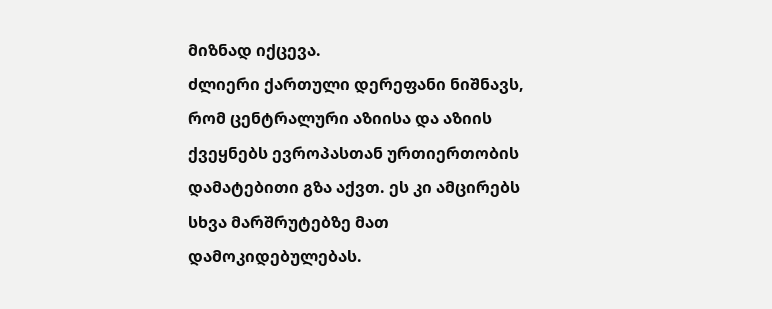მიზნად იქცევა.
ძლიერი ქართული დერეფანი ნიშნავს, რომ ცენტრალური აზიისა და აზიის ქვეყნებს ევროპასთან ურთიერთობის დამატებითი გზა აქვთ. ეს კი ამცირებს სხვა მარშრუტებზე მათ დამოკიდებულებას.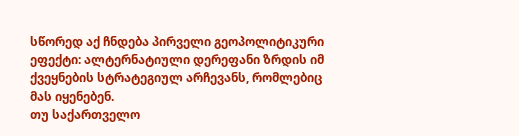სწორედ აქ ჩნდება პირველი გეოპოლიტიკური ეფექტი: ალტერნატიული დერეფანი ზრდის იმ ქვეყნების სტრატეგიულ არჩევანს, რომლებიც მას იყენებენ.
თუ საქართველო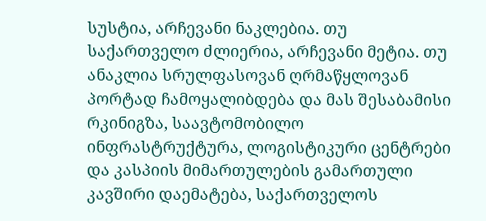სუსტია, არჩევანი ნაკლებია. თუ საქართველო ძლიერია, არჩევანი მეტია. თუ ანაკლია სრულფასოვან ღრმაწყლოვან პორტად ჩამოყალიბდება და მას შესაბამისი რკინიგზა, საავტომობილო ინფრასტრუქტურა, ლოგისტიკური ცენტრები და კასპიის მიმართულების გამართული კავშირი დაემატება, საქართველოს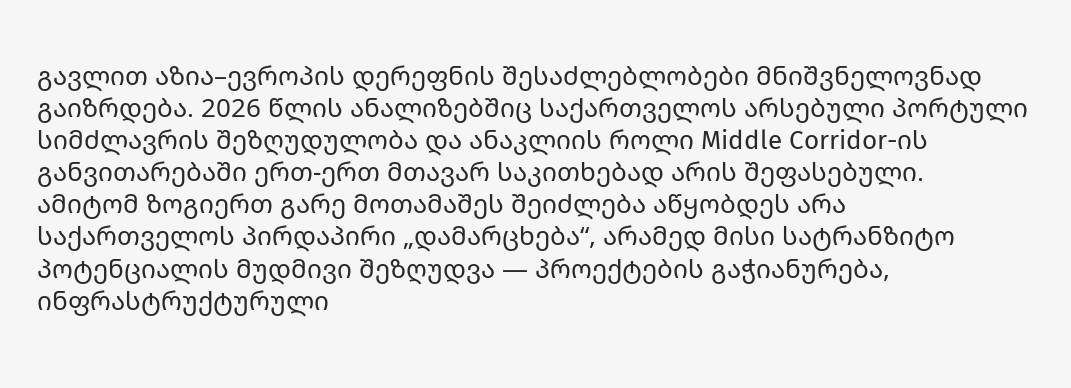გავლით აზია–ევროპის დერეფნის შესაძლებლობები მნიშვნელოვნად გაიზრდება. 2026 წლის ანალიზებშიც საქართველოს არსებული პორტული სიმძლავრის შეზღუდულობა და ანაკლიის როლი Middle Corridor-ის განვითარებაში ერთ-ერთ მთავარ საკითხებად არის შეფასებული.
ამიტომ ზოგიერთ გარე მოთამაშეს შეიძლება აწყობდეს არა საქართველოს პირდაპირი „დამარცხება“, არამედ მისი სატრანზიტო პოტენციალის მუდმივი შეზღუდვა — პროექტების გაჭიანურება, ინფრასტრუქტურული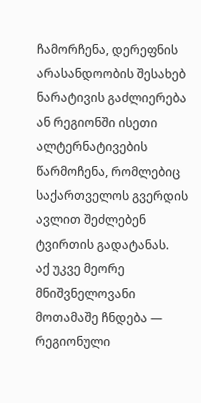ჩამორჩენა, დერეფნის არასანდოობის შესახებ ნარატივის გაძლიერება ან რეგიონში ისეთი ალტერნატივების წარმოჩენა, რომლებიც საქართველოს გვერდის ავლით შეძლებენ ტვირთის გადატანას.
აქ უკვე მეორე მნიშვნელოვანი მოთამაშე ჩნდება — რეგიონული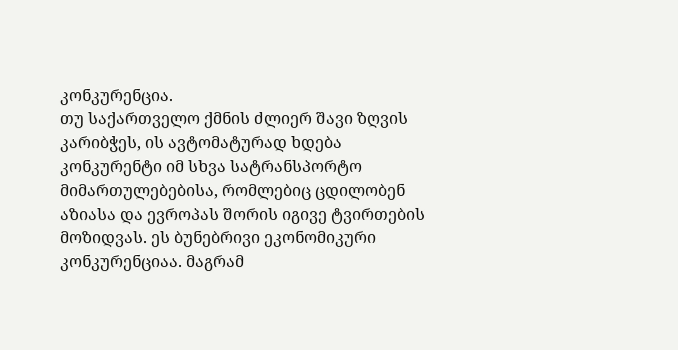კონკურენცია.
თუ საქართველო ქმნის ძლიერ შავი ზღვის კარიბჭეს, ის ავტომატურად ხდება კონკურენტი იმ სხვა სატრანსპორტო მიმართულებებისა, რომლებიც ცდილობენ აზიასა და ევროპას შორის იგივე ტვირთების მოზიდვას. ეს ბუნებრივი ეკონომიკური კონკურენციაა. მაგრამ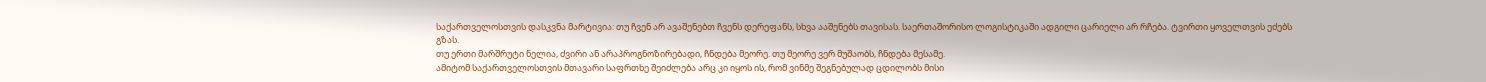საქართველოსთვის დასკვნა მარტივია: თუ ჩვენ არ ავაშენებთ ჩვენს დერეფანს, სხვა ააშენებს თავისას. საერთაშორისო ლოგისტიკაში ადგილი ცარიელი არ რჩება. ტვირთი ყოველთვის ეძებს გზას.
თუ ერთი მარშრუტი ნელია, ძვირი ან არაპროგნოზირებადი, ჩნდება მეორე. თუ მეორე ვერ მუშაობს, ჩნდება მესამე.
ამიტომ საქართველოსთვის მთავარი საფრთხე შეიძლება არც კი იყოს ის, რომ ვინმე შეგნებულად ცდილობს მისი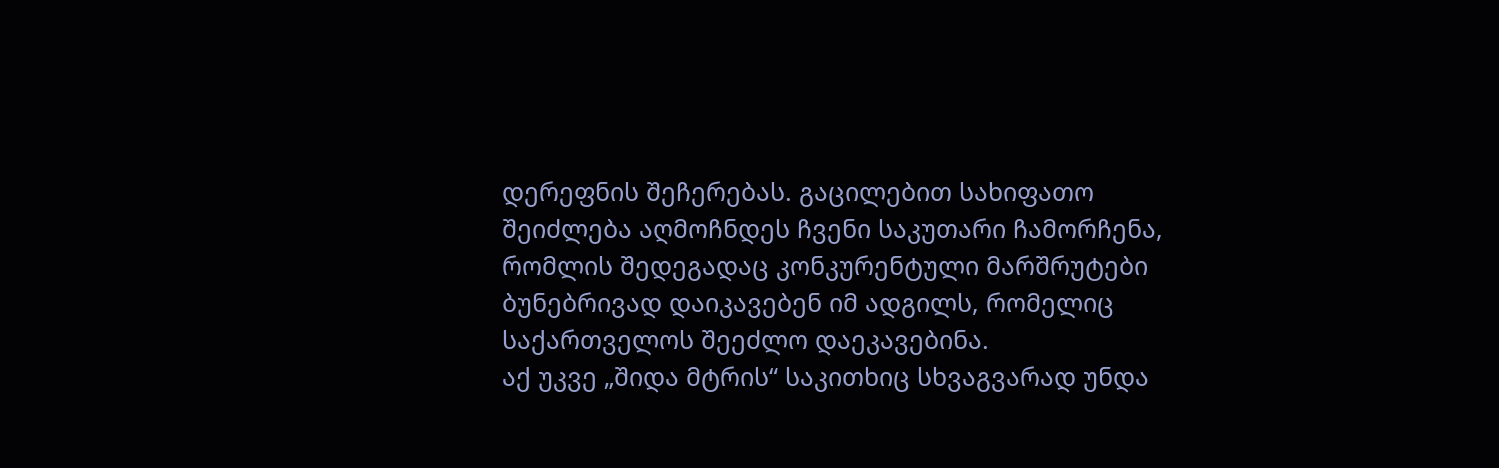დერეფნის შეჩერებას. გაცილებით სახიფათო შეიძლება აღმოჩნდეს ჩვენი საკუთარი ჩამორჩენა, რომლის შედეგადაც კონკურენტული მარშრუტები ბუნებრივად დაიკავებენ იმ ადგილს, რომელიც საქართველოს შეეძლო დაეკავებინა.
აქ უკვე „შიდა მტრის“ საკითხიც სხვაგვარად უნდა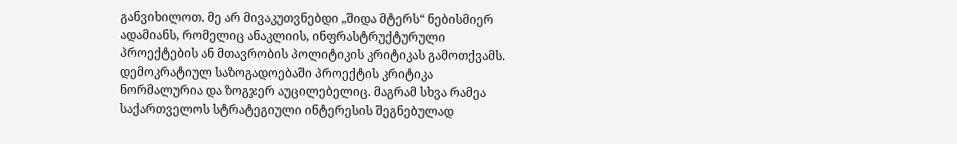განვიხილოთ. მე არ მივაკუთვნებდი „შიდა მტერს“ ნებისმიერ ადამიანს, რომელიც ანაკლიის, ინფრასტრუქტურული პროექტების ან მთავრობის პოლიტიკის კრიტიკას გამოთქვამს. დემოკრატიულ საზოგადოებაში პროექტის კრიტიკა ნორმალურია და ზოგჯერ აუცილებელიც. მაგრამ სხვა რამეა საქართველოს სტრატეგიული ინტერესის შეგნებულად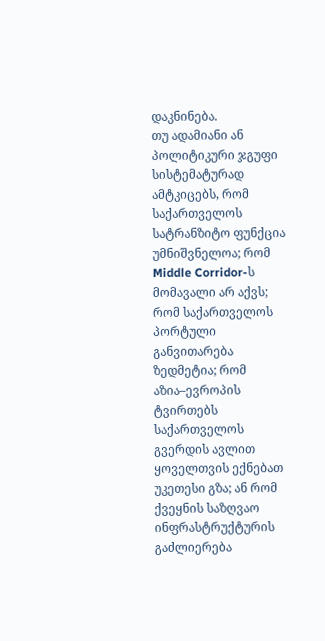დაკნინება.
თუ ადამიანი ან პოლიტიკური ჯგუფი სისტემატურად ამტკიცებს, რომ საქართველოს სატრანზიტო ფუნქცია უმნიშვნელოა; რომ Middle Corridor-ს მომავალი არ აქვს; რომ საქართველოს პორტული განვითარება ზედმეტია; რომ აზია–ევროპის ტვირთებს საქართველოს გვერდის ავლით ყოველთვის ექნებათ უკეთესი გზა; ან რომ ქვეყნის საზღვაო ინფრასტრუქტურის გაძლიერება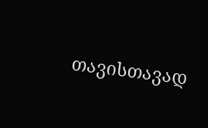თავისთავად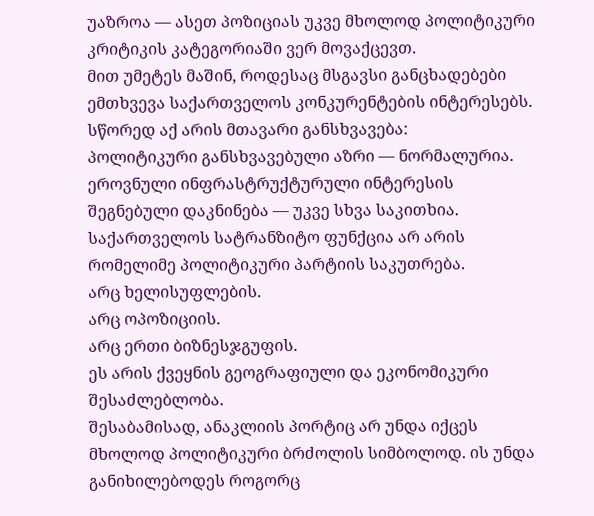უაზროა — ასეთ პოზიციას უკვე მხოლოდ პოლიტიკური კრიტიკის კატეგორიაში ვერ მოვაქცევთ.
მით უმეტეს მაშინ, როდესაც მსგავსი განცხადებები ემთხვევა საქართველოს კონკურენტების ინტერესებს.
სწორედ აქ არის მთავარი განსხვავება:
პოლიტიკური განსხვავებული აზრი — ნორმალურია. ეროვნული ინფრასტრუქტურული ინტერესის შეგნებული დაკნინება — უკვე სხვა საკითხია.
საქართველოს სატრანზიტო ფუნქცია არ არის რომელიმე პოლიტიკური პარტიის საკუთრება.
არც ხელისუფლების.
არც ოპოზიციის.
არც ერთი ბიზნესჯგუფის.
ეს არის ქვეყნის გეოგრაფიული და ეკონომიკური შესაძლებლობა.
შესაბამისად, ანაკლიის პორტიც არ უნდა იქცეს მხოლოდ პოლიტიკური ბრძოლის სიმბოლოდ. ის უნდა განიხილებოდეს როგორც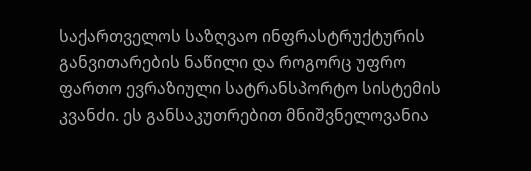საქართველოს საზღვაო ინფრასტრუქტურის განვითარების ნაწილი და როგორც უფრო ფართო ევრაზიული სატრანსპორტო სისტემის კვანძი. ეს განსაკუთრებით მნიშვნელოვანია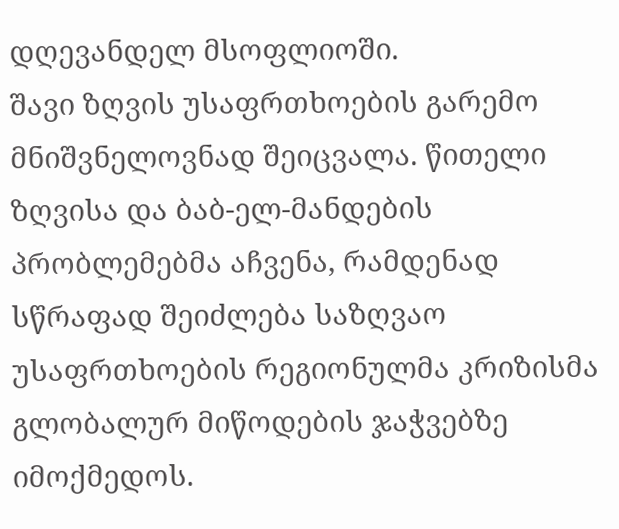დღევანდელ მსოფლიოში.
შავი ზღვის უსაფრთხოების გარემო მნიშვნელოვნად შეიცვალა. წითელი ზღვისა და ბაბ-ელ-მანდების პრობლემებმა აჩვენა, რამდენად სწრაფად შეიძლება საზღვაო უსაფრთხოების რეგიონულმა კრიზისმა გლობალურ მიწოდების ჯაჭვებზე იმოქმედოს.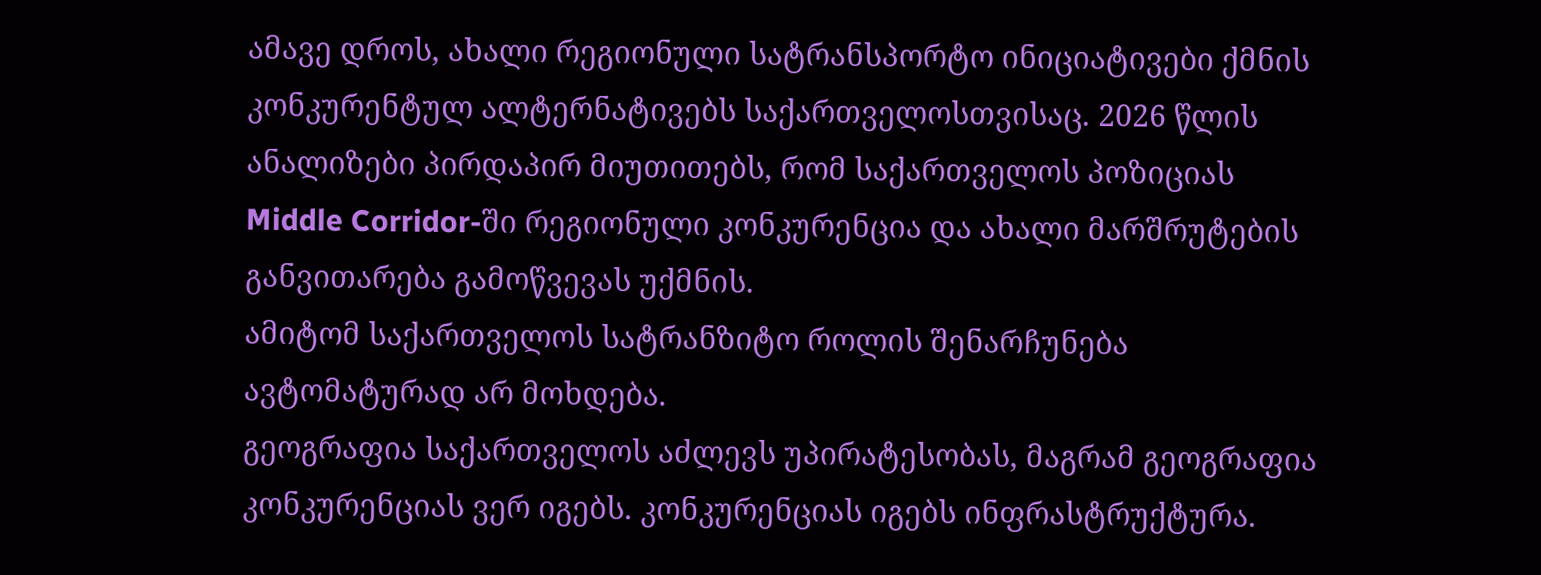ამავე დროს, ახალი რეგიონული სატრანსპორტო ინიციატივები ქმნის კონკურენტულ ალტერნატივებს საქართველოსთვისაც. 2026 წლის ანალიზები პირდაპირ მიუთითებს, რომ საქართველოს პოზიციას Middle Corridor-ში რეგიონული კონკურენცია და ახალი მარშრუტების განვითარება გამოწვევას უქმნის.
ამიტომ საქართველოს სატრანზიტო როლის შენარჩუნება ავტომატურად არ მოხდება.
გეოგრაფია საქართველოს აძლევს უპირატესობას, მაგრამ გეოგრაფია კონკურენციას ვერ იგებს. კონკურენციას იგებს ინფრასტრუქტურა.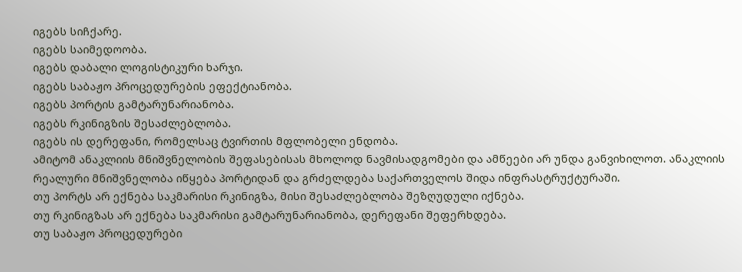იგებს სიჩქარე.
იგებს საიმედოობა.
იგებს დაბალი ლოგისტიკური ხარჯი.
იგებს საბაჟო პროცედურების ეფექტიანობა.
იგებს პორტის გამტარუნარიანობა.
იგებს რკინიგზის შესაძლებლობა.
იგებს ის დერეფანი, რომელსაც ტვირთის მფლობელი ენდობა.
ამიტომ ანაკლიის მნიშვნელობის შეფასებისას მხოლოდ ნავმისადგომები და ამწეები არ უნდა განვიხილოთ. ანაკლიის რეალური მნიშვნელობა იწყება პორტიდან და გრძელდება საქართველოს შიდა ინფრასტრუქტურაში.
თუ პორტს არ ექნება საკმარისი რკინიგზა, მისი შესაძლებლობა შეზღუდული იქნება.
თუ რკინიგზას არ ექნება საკმარისი გამტარუნარიანობა, დერეფანი შეფერხდება.
თუ საბაჟო პროცედურები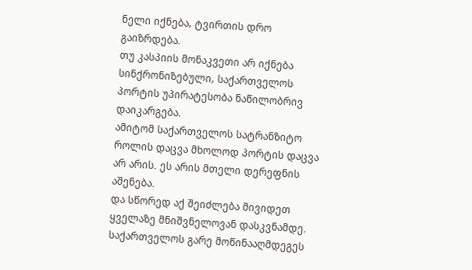ნელი იქნება, ტვირთის დრო გაიზრდება.
თუ კასპიის მონაკვეთი არ იქნება სინქრონიზებული, საქართველოს პორტის უპირატესობა ნაწილობრივ დაიკარგება.
ამიტომ საქართველოს სატრანზიტო როლის დაცვა მხოლოდ პორტის დაცვა არ არის. ეს არის მთელი დერეფნის აშენება.
და სწორედ აქ შეიძლება მივიდეთ ყველაზე მნიშვნელოვან დასკვნამდე.
საქართველოს გარე მოწინააღმდეგეს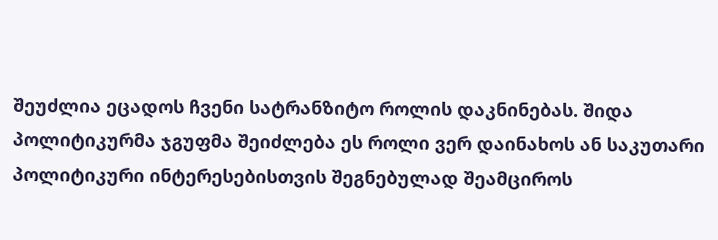შეუძლია ეცადოს ჩვენი სატრანზიტო როლის დაკნინებას. შიდა პოლიტიკურმა ჯგუფმა შეიძლება ეს როლი ვერ დაინახოს ან საკუთარი პოლიტიკური ინტერესებისთვის შეგნებულად შეამციროს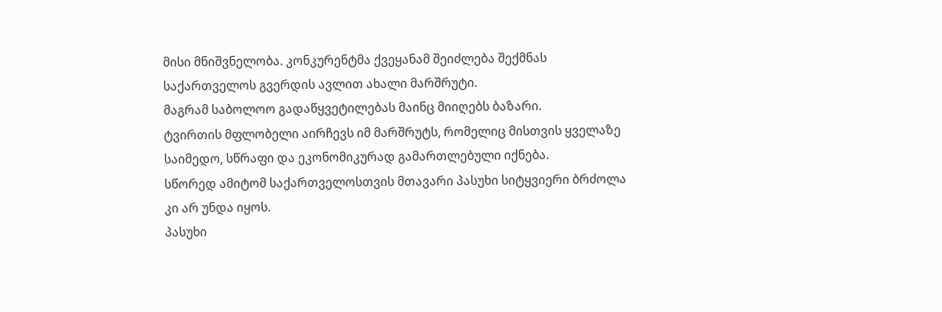მისი მნიშვნელობა. კონკურენტმა ქვეყანამ შეიძლება შექმნას საქართველოს გვერდის ავლით ახალი მარშრუტი.
მაგრამ საბოლოო გადაწყვეტილებას მაინც მიიღებს ბაზარი.
ტვირთის მფლობელი აირჩევს იმ მარშრუტს, რომელიც მისთვის ყველაზე საიმედო, სწრაფი და ეკონომიკურად გამართლებული იქნება.
სწორედ ამიტომ საქართველოსთვის მთავარი პასუხი სიტყვიერი ბრძოლა კი არ უნდა იყოს.
პასუხი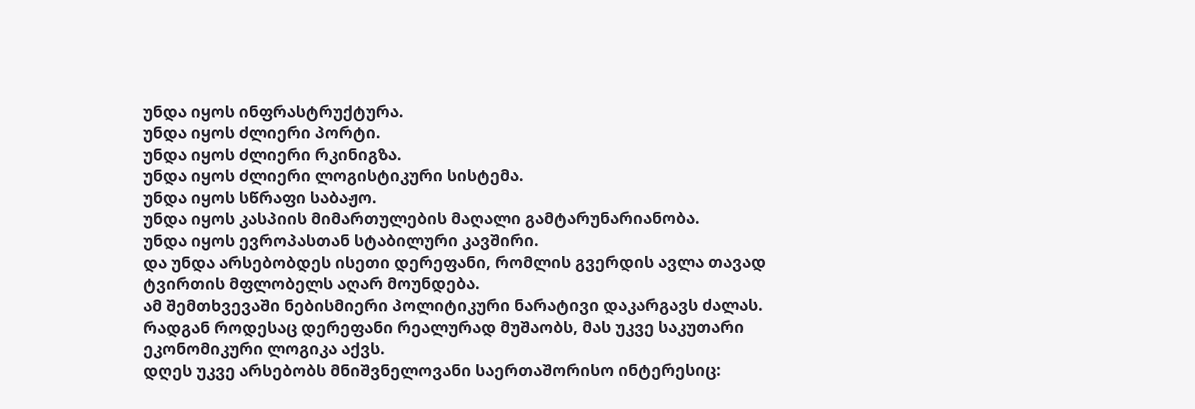უნდა იყოს ინფრასტრუქტურა.
უნდა იყოს ძლიერი პორტი.
უნდა იყოს ძლიერი რკინიგზა.
უნდა იყოს ძლიერი ლოგისტიკური სისტემა.
უნდა იყოს სწრაფი საბაჟო.
უნდა იყოს კასპიის მიმართულების მაღალი გამტარუნარიანობა.
უნდა იყოს ევროპასთან სტაბილური კავშირი.
და უნდა არსებობდეს ისეთი დერეფანი, რომლის გვერდის ავლა თავად ტვირთის მფლობელს აღარ მოუნდება.
ამ შემთხვევაში ნებისმიერი პოლიტიკური ნარატივი დაკარგავს ძალას. რადგან როდესაც დერეფანი რეალურად მუშაობს, მას უკვე საკუთარი ეკონომიკური ლოგიკა აქვს.
დღეს უკვე არსებობს მნიშვნელოვანი საერთაშორისო ინტერესიც: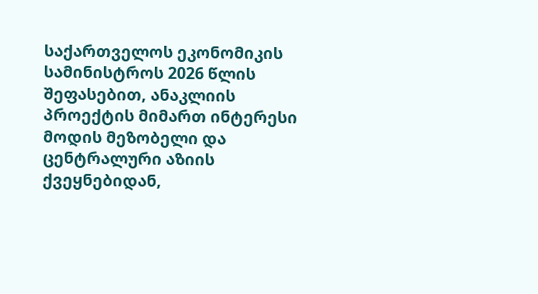საქართველოს ეკონომიკის სამინისტროს 2026 წლის შეფასებით, ანაკლიის პროექტის მიმართ ინტერესი მოდის მეზობელი და ცენტრალური აზიის ქვეყნებიდან,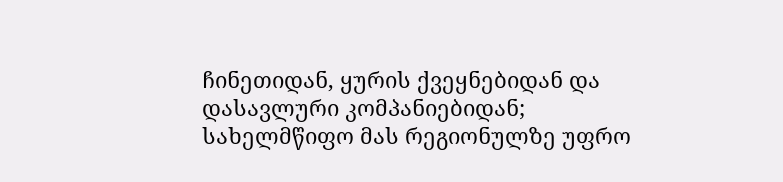ჩინეთიდან, ყურის ქვეყნებიდან და დასავლური კომპანიებიდან; სახელმწიფო მას რეგიონულზე უფრო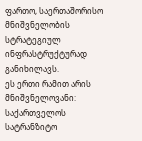ფართო, საერთაშორისო მნიშვნელობის სტრატეგიულ ინფრასტრუქტურად განიხილავს.
ეს ერთი რამით არის მნიშვნელოვანი: საქართველოს სატრანზიტო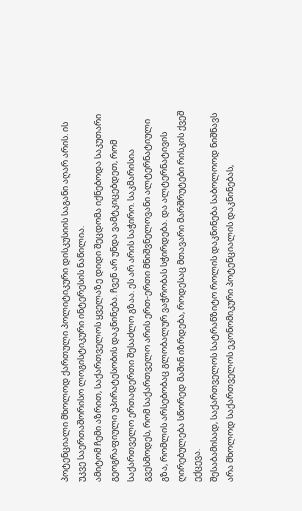პოტენციალი მხოლოდ ქართული პოლიტიკური დისკუსიის საგანი აღარ არის. ის უკვე საერთაშორისო ლოგისტიკური ინტერესის ნაწილია.
ამიტომ ჩემი აზრით, საქართველოს ყველაზე დიდი შეცდომა იქნებოდა საკუთარი გეოგრაფიული უპირატესობის დაკნინება. ჩვენ არ უნდა ვამტკიცებდეთ, რომ საქართველო ერთადერთი შესაძლო გზაა. ეს არ არის საჭირო. საკმარისია გვესმოდეს, რომ საქართველო არის ერთ-ერთი მნიშვნელოვანი ალტერნატიული გზა, რომლის არსებობაც გლობალურ ვაჭრობას სჭირდება. და ალტერნატივის ღირებულება სწორედ მაშინ იზრდება, როდესაც მთავარი მარშრუტები რისკის ქვეშ ექცევა.
შესაბამისად, საქართველოს სატრანზიტო როლის დაკნინება საბოლოოდ ნიშნავს არა მხოლოდ საქართველოს ეკონომიკური პოტენციალის დაკნინებას,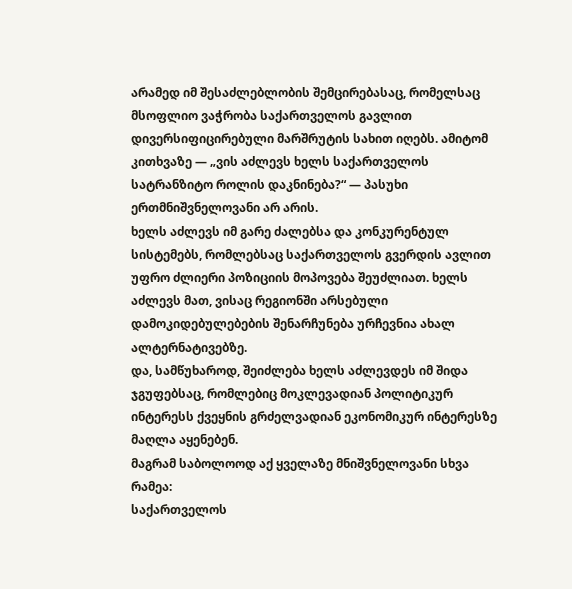არამედ იმ შესაძლებლობის შემცირებასაც, რომელსაც მსოფლიო ვაჭრობა საქართველოს გავლით დივერსიფიცირებული მარშრუტის სახით იღებს. ამიტომ კითხვაზე — „ვის აძლევს ხელს საქართველოს სატრანზიტო როლის დაკნინება?“ — პასუხი ერთმნიშვნელოვანი არ არის.
ხელს აძლევს იმ გარე ძალებსა და კონკურენტულ სისტემებს, რომლებსაც საქართველოს გვერდის ავლით უფრო ძლიერი პოზიციის მოპოვება შეუძლიათ. ხელს აძლევს მათ, ვისაც რეგიონში არსებული დამოკიდებულებების შენარჩუნება ურჩევნია ახალ ალტერნატივებზე.
და, სამწუხაროდ, შეიძლება ხელს აძლევდეს იმ შიდა ჯგუფებსაც, რომლებიც მოკლევადიან პოლიტიკურ ინტერესს ქვეყნის გრძელვადიან ეკონომიკურ ინტერესზე მაღლა აყენებენ.
მაგრამ საბოლოოდ აქ ყველაზე მნიშვნელოვანი სხვა რამეა:
საქართველოს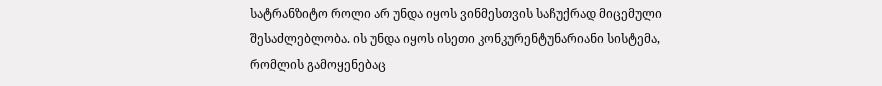სატრანზიტო როლი არ უნდა იყოს ვინმესთვის საჩუქრად მიცემული შესაძლებლობა. ის უნდა იყოს ისეთი კონკურენტუნარიანი სისტემა, რომლის გამოყენებაც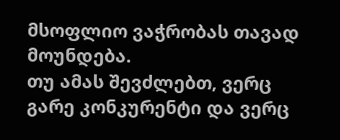მსოფლიო ვაჭრობას თავად მოუნდება.
თუ ამას შევძლებთ, ვერც გარე კონკურენტი და ვერც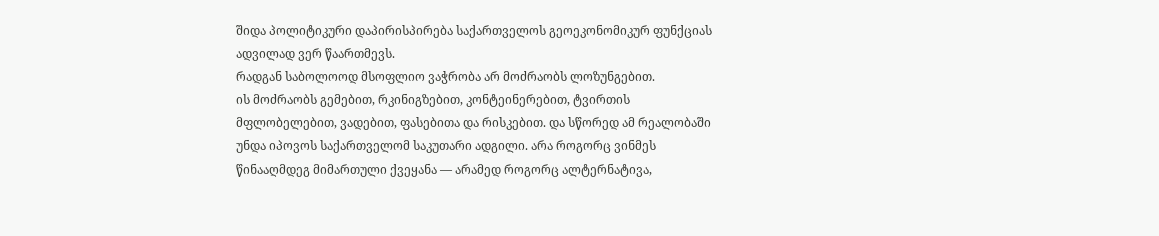შიდა პოლიტიკური დაპირისპირება საქართველოს გეოეკონომიკურ ფუნქციას ადვილად ვერ წაართმევს.
რადგან საბოლოოდ მსოფლიო ვაჭრობა არ მოძრაობს ლოზუნგებით.
ის მოძრაობს გემებით, რკინიგზებით, კონტეინერებით, ტვირთის მფლობელებით, ვადებით, ფასებითა და რისკებით. და სწორედ ამ რეალობაში უნდა იპოვოს საქართველომ საკუთარი ადგილი. არა როგორც ვინმეს წინააღმდეგ მიმართული ქვეყანა — არამედ როგორც ალტერნატივა,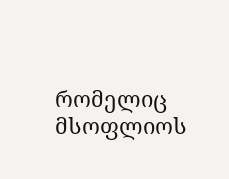რომელიც მსოფლიოს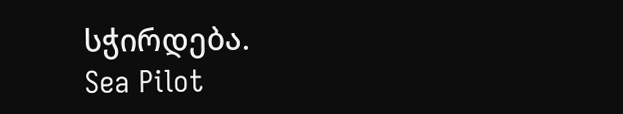სჭირდება.
Sea Pilot